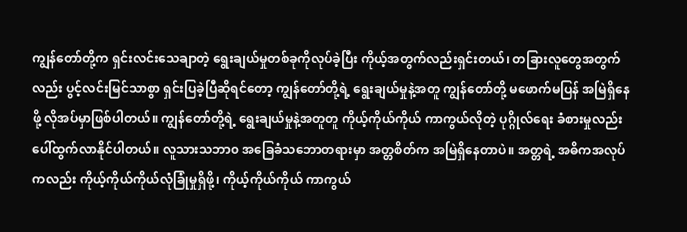ကျွန်တော်တို့က ရှင်းလင်းသေချာတဲ့ ရွေးချယ်မှုတစ်ခုကိုလုပ်ခဲ့ပြီး ကိုယ့်အတွက်လည်းရှင်းတယ်၊ တခြားလူတွေအတွက်လည်း ပွင့်လင်းမြင်သာစွာ ရှင်းပြခဲ့ပြီဆိုရင်တော့ ကျွန်တော်တို့ရဲ့ ရွေးချယ်မှုနဲ့အတူ ကျွန်တော်တို့ မဖောက်မပြန် အမြဲရှိနေဖို့ လိုအပ်မှာဖြစ်ပါတယ်။ ကျွန်တော်တို့ရဲ့ ရွေးချယ်မှုနဲ့အတူတူ ကိုယ့်ကိုယ်ကိုယ် ကာကွယ်လိုတဲ့ ပုဂ္ဂိုလ်ရေး ခံစားမှုလည်း ပေါ်ထွက်လာနိုင်ပါတယ်။ လူသားသဘာ၀ အခြေခံသဘောတရားမှာ အတ္တစိတ်က အမြဲရှိနေတာပဲ။ အတ္တရဲ့ အဓိကအလုပ်ကလည်း ကိုယ့်ကိုယ်ကိုယ်လုံခြုံမှုရှိဖို့၊ ကိုယ့်ကိုယ်ကိုယ် ကာကွယ်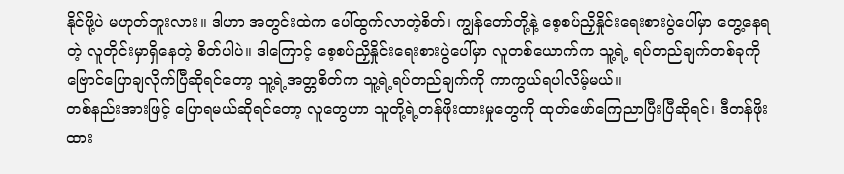နိုင်ဖို့ပဲ မဟုတ်ဘူးလား။ ဒါဟာ အတွင်းထဲက ပေါ်ထွက်လာတဲ့စိတ်၊ ကျွန်တော်တို့နဲ့ စေ့စပ်ညှိနှိုင်းရေးစားပွဲပေါ်မှာ တွေ့နေရတဲ့ လူတိုင်းမှာရှိနေတဲ့ စိတ်ပါပဲ။ ဒါကြောင့် စေ့စပ်ညှိနှိုင်းရေးစားပွဲပေါ်မှာ လူတစ်ယောက်က သူ့ရဲ့ ရပ်တည်ချက်တစ်ခုကို ဗြောင်ပြောချလိုက်ပြီဆိုရင်တော့ သူ့ရဲ့အတ္တစိတ်က သူ့ရဲ့ရပ်တည်ချက်ကို ကာကွယ်ရပါလိမ့်မယ်။
တစ်နည်းအားဖြင့် ပြောရမယ်ဆိုရင်တော့ လူတွေဟာ သူတို့ရဲ့တန်ဖိုးထားမှုတွေကို ထုတ်ဖော်ကြေညာပြီးပြီဆိုရင်၊ ဒီတန်ဖိုးထား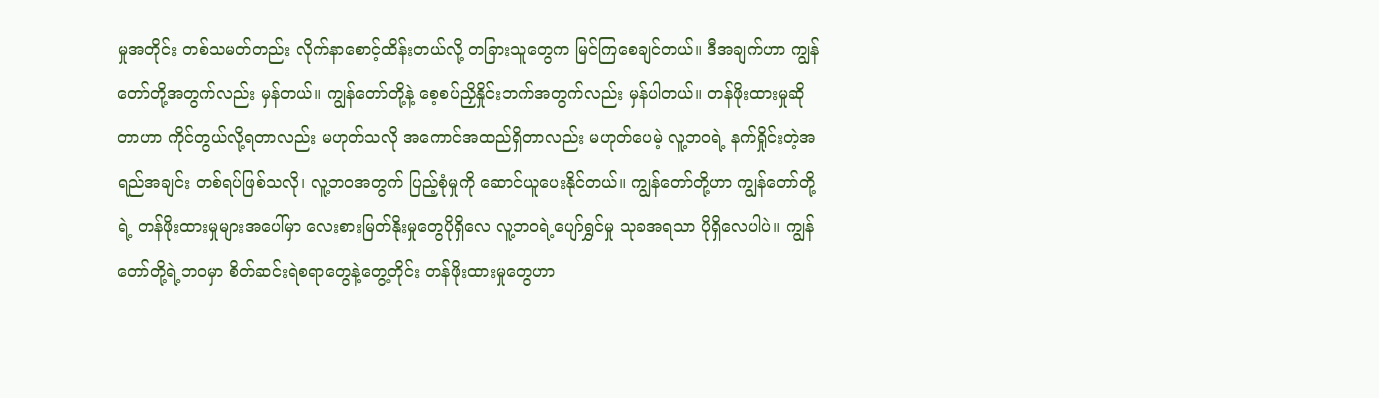မှုအတိုင်း တစ်သမတ်တည်း လိုက်နာစောင့်ထိန်းတယ်လို့ တခြားသူတွေက မြင်ကြစေချင်တယ်။ ဒီအချက်ဟာ ကျွန်တော်တို့အတွက်လည်း မှန်တယ်။ ကျွန်တော်တို့နဲ့ စေ့စပ်ညှိနှိုင်းဘက်အတွက်လည်း မှန်ပါတယ်။ တန်ဖိုးထားမှုဆိုတာဟာ ကိုင်တွယ်လို့ရတာလည်း မဟုတ်သလို အကောင်အထည်ရှိတာလည်း မဟုတ်ပေမဲ့ လူ့ဘဝရဲ့ နက်ရှိုင်းတဲ့အရည်အချင်း တစ်ရပ်ဖြစ်သလို၊ လူ့ဘဝအတွက် ပြည့်စုံမှုကို ဆောင်ယူပေးနိုင်တယ်။ ကျွန်တော်တို့ဟာ ကျွန်တော်တို့ရဲ့ တန်ဖိုးထားမှုများအပေါ်မှာ လေးစားမြတ်နိုးမှုတွေပိုရှိလေ လူ့ဘဝရဲ့ပျော်ရွှင်မှု သုခအရသာ ပိုရှိလေပါပဲ။ ကျွန်တော်တို့ရဲ့ဘဝမှာ စိတ်ဆင်းရဲစရာတွေနဲ့တွေ့တိုင်း တန်ဖိုးထားမှုတွေဟာ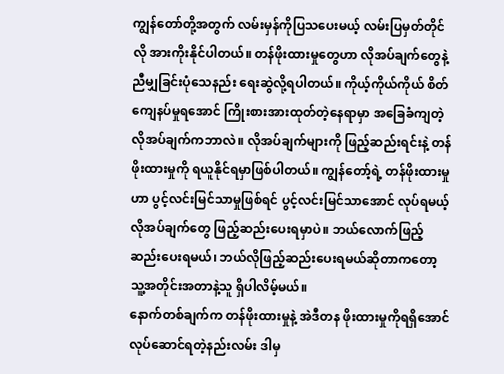ကျွန်တော်တို့အတွက် လမ်းမှန်ကိုပြသပေးမယ့် လမ်းပြမှတ်တိုင်လို အားကိုးနိုင်ပါတယ်။ တန်ဖိုးထားမှုတွေဟာ လိုအပ်ချက်တွေနဲ့ ညီမျှခြင်းပုံသေနည်း ရေးဆွဲလို့ရပါတယ်။ ကိုယ့်ကိုယ်ကိုယ် စိတ်ကျေနပ်မှုရအောင် ကြိုးစားအားထုတ်တဲ့နေရာမှာ အခြေခံကျတဲ့ လိုအပ်ချက်ကဘာလဲ။ လိုအပ်ချက်များကို ဖြည့်ဆည်းရင်းနဲ့ တန်ဖိုးထားမှုကို ရယူနိုင်ရမှာဖြစ်ပါတယ်။ ကျွန်တော့်ရဲ့ တန်ဖိုးထားမှုဟာ ပွင့်လင်းမြင်သာမှုဖြစ်ရင် ပွင့်လင်းမြင်သာအောင် လုပ်ရမယ့် လိုအပ်ချက်တွေ ဖြည့်ဆည်းပေးရမှာပဲ။ ဘယ်လောက်ဖြည့်ဆည်းပေးရမယ်၊ ဘယ်လိုဖြည့်ဆည်းပေးရမယ်ဆိုတာကတော့ သူ့အတိုင်းအတာနဲ့သူ ရှိပါလိမ့်မယ်။
နောက်တစ်ချက်က တန်ဖိုးထားမှုနဲ့ အဲဒီတန ဖိုးထားမှုကိုရရှိအောင် လုပ်ဆောင်ရတဲ့နည်းလမ်း ဒါမှ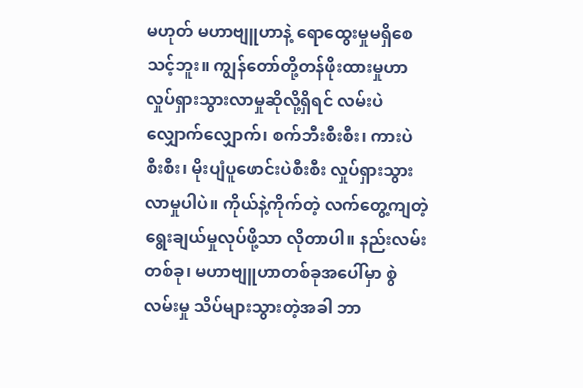မဟုတ် မဟာဗျူဟာနဲ့ ရောထွေးမှုမရှိစေသင့်ဘူး။ ကျွန်တော်တို့တန်ဖိုးထားမှုဟာ လှုပ်ရှားသွားလာမှုဆိုလို့ရှိရင် လမ်းပဲလျှောက်လျှောက်၊ စက်ဘီးစီးစီး၊ ကားပဲစီးစီး၊ မိုးပျံပူဖောင်းပဲစီးစီး လှုပ်ရှားသွားလာမှုပါပဲ။ ကိုယ်နဲ့ကိုက်တဲ့ လက်တွေ့ကျတဲ့ရွေးချယ်မှုလုပ်ဖို့သာ လိုတာပါ။ နည်းလမ်းတစ်ခု၊ မဟာဗျူဟာတစ်ခုအပေါ်မှာ စွဲလမ်းမှု သိပ်များသွားတဲ့အခါ ဘာ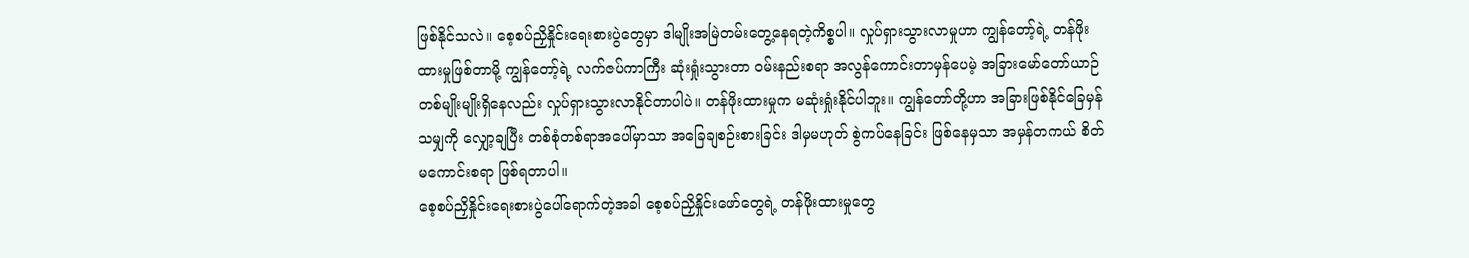ဖြစ်နိုင်သလဲ။ စေ့စပ်ညှိနှိုင်းရေးစားပွဲတွေမှာ ဒါမျိုးအမြဲတမ်းတွေ့နေရတဲ့ကိစ္စပါ။ လှုပ်ရှားသွားလာမှုဟာ ကျွန်တော့်ရဲ့ တန်ဖိုးထားမှုဖြစ်တာမို့ ကျွန်တော့်ရဲ့ လက်ဇပ်ကာကြီး ဆုံးရှုံးသွားတာ ဝမ်းနည်းစရာ အလွန်ကောင်းတာမှန်ပေမဲ့ အခြားမော်တော်ယာဉ်တစ်မျိုးမျိုးရှိနေလည်း လှုပ်ရှားသွားလာနိုင်တာပါပဲ။ တန်ဖိုးထားမှုက မဆုံးရှုံးနိုင်ပါဘူး။ ကျွန်တော်တို့ဟာ အခြားဖြစ်နိုင်ခြေမှန်သမျှကို လျှော့ချပြီး တစ်စုံတစ်ရာအပေါ်မှာသာ အခြေချစဉ်းစားခြင်း ဒါမှမဟုတ် စွဲကပ်နေခြင်း ဖြစ်နေမှသာ အမှန်တကယ် စိတ်မကောင်းစရာ ဖြစ်ရတာပါ။
စေ့စပ်ညှိနှိုင်းရေးစားပွဲပေါ်ရောက်တဲ့အခါ စေ့စပ်ညှိနှိုင်းဖော်တွေရဲ့ တန်ဖိုးထားမှုတွေ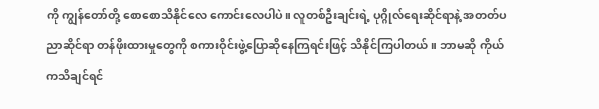ကို ကျွန်တော်တို့ စောစောသိနိုင်လေ ကောင်းလေပါပဲ။ လူတစ်ဦးချင်းရဲ့ ပုဂ္ဂိုလ်ရေးဆိုင်ရာနဲ့ အတတ်ပညာဆိုင်ရာ တန်ဖိုးထားမှုတွေကို စကားဝိုင်းဖွဲ့ပြောဆိုနေကြရင်းဖြင့် သိနိုင်ကြပါတယ်။ ဘာမဆို ကိုယ်ကသိချင်ရင်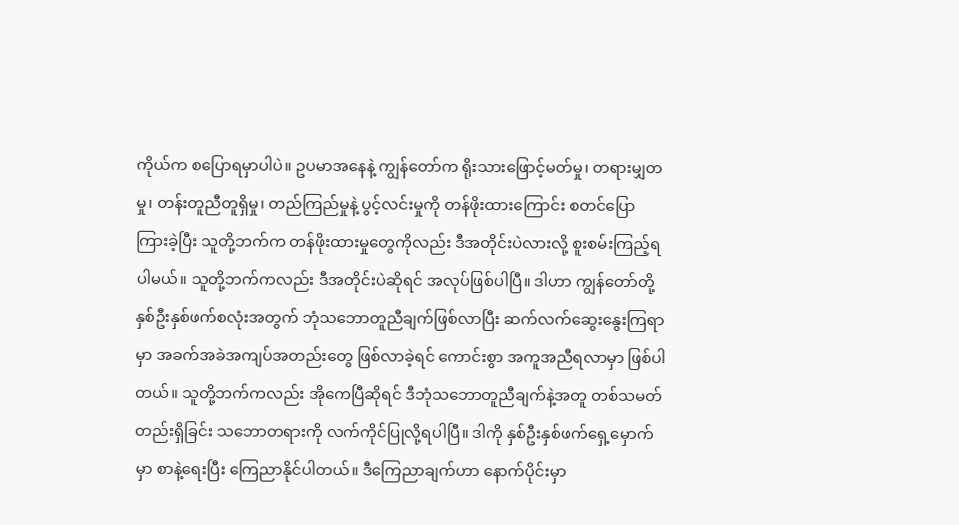ကိုယ်က စပြောရမှာပါပဲ။ ဥပမာအနေနဲ့ ကျွန်တော်က ရိုးသားဖြောင့်မတ်မှု၊ တရားမျှတမှု၊ တန်းတူညီတူရှိမှု၊ တည်ကြည်မှုနဲ့ ပွင့်လင်းမှုကို တန်ဖိုးထားကြောင်း စတင်ပြောကြားခဲ့ပြီး သူတို့ဘက်က တန်ဖိုးထားမှုတွေကိုလည်း ဒီအတိုင်းပဲလားလို့ စူးစမ်းကြည့်ရပါမယ်။ သူတို့ဘက်ကလည်း ဒီအတိုင်းပဲဆိုရင် အလုပ်ဖြစ်ပါပြီ။ ဒါဟာ ကျွန်တော်တို့ နှစ်ဦးနှစ်ဖက်စလုံးအတွက် ဘုံသဘောတူညီချက်ဖြစ်လာပြီး ဆက်လက်ဆွေးနွေးကြရာမှာ အခက်အခဲအကျပ်အတည်းတွေ ဖြစ်လာခဲ့ရင် ကောင်းစွာ အကူအညီရလာမှာ ဖြစ်ပါတယ်။ သူတို့ဘက်ကလည်း အိုကေပြီဆိုရင် ဒီဘုံသဘောတူညီချက်နဲ့အတူ တစ်သမတ်တည်းရှိခြင်း သဘောတရားကို လက်ကိုင်ပြုလို့ရပါပြီ။ ဒါကို နှစ်ဦးနှစ်ဖက်ရှေ့မှောက်မှာ စာနဲ့ရေးပြီး ကြေညာနိုင်ပါတယ်။ ဒီကြေညာချက်ဟာ နောက်ပိုင်းမှာ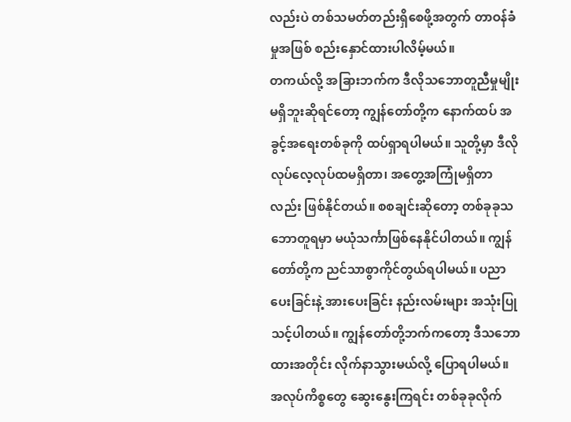လည်းပဲ တစ်သမတ်တည်းရှိစေဖို့အတွက် တာဝန်ခံမှုအဖြစ် စည်းနှောင်ထားပါလိမ့်မယ်။
တကယ်လို့ အခြားဘက်က ဒီလိုသဘောတူညီမှုမျိုး မရှိဘူးဆိုရင်တော့ ကျွန်တော်တို့က နောက်ထပ် အခွင့်အရေးတစ်ခုကို ထပ်ရှာရပါမယ်။ သူတို့မှာ ဒီလို လုပ်လေ့လုပ်ထမရှိတာ၊ အတွေ့အကြုံမရှိတာလည်း ဖြစ်နိုင်တယ်။ စစချင်းဆိုတော့ တစ်ခုခုသဘောတူရမှာ မယုံသင်္ကာဖြစ်နေနိုင်ပါတယ်။ ကျွန်တော်တို့က ညင်သာစွာကိုင်တွယ်ရပါမယ်။ ပညာပေးခြင်းနဲ့ အားပေးခြင်း နည်းလမ်းများ အသုံးပြုသင့်ပါတယ်။ ကျွန်တော်တို့ဘက်ကတော့ ဒီသဘောထားအတိုင်း လိုက်နာသွားမယ်လို့ ပြောရပါမယ်။ အလုပ်ကိစ္စတွေ ဆွေးနွေးကြရင်း တစ်ခုခုလိုက်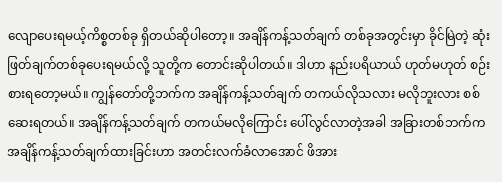လျောပေးရမယ့်ကိစ္စတစ်ခု ရှိတယ်ဆိုပါတော့။ အချိန်ကန့်သတ်ချက် တစ်ခုအတွင်းမှာ ခိုင်မြဲတဲ့ ဆုံးဖြတ်ချက်တစ်ခုပေးရမယ်လို့ သူတို့က တောင်းဆိုပါတယ်။ ဒါဟာ နည်းပရိယာယ် ဟုတ်မဟုတ် စဉ်းစားရတော့မယ်။ ကျွန်တော်တို့ဘက်က အချိန်ကန့်သတ်ချက် တကယ်လိုသလား မလိုဘူးလား စစ်ဆေးရတယ်။ အချိန်ကန့်သတ်ချက် တကယ်မလိုကြောင်း ပေါ်လွင်လာတဲ့အခါ အခြားတစ်ဘက်က အချိန်ကန့်သတ်ချက်ထားခြင်းဟာ အတင်းလက်ခံလာအောင် ဖိအား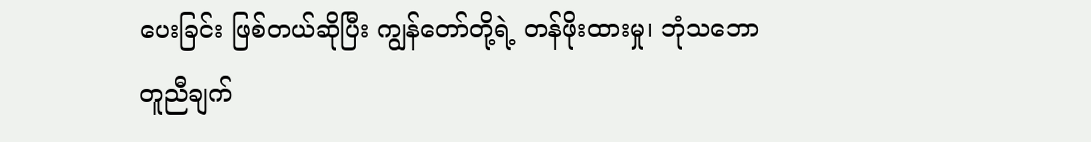ပေးခြင်း ဖြစ်တယ်ဆိုပြီး ကျွန်တော်တို့ရဲ့ တန်ဖိုးထားမှု၊ ဘုံသဘောတူညီချက်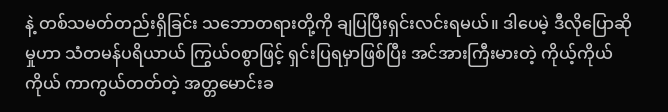နဲ့ တစ်သမတ်တည်းရှိခြင်း သဘောတရားတို့ကို ချပြပြီးရှင်းလင်းရမယ်။ ဒါပေမဲ့ ဒီလိုပြောဆိုမှုဟာ သံတမန်ပရိယာယ် ကြွယ်ဝစွာဖြင့် ရှင်းပြရမှာဖြစ်ပြီး အင်အားကြီးမားတဲ့ ကိုယ့်ကိုယ်ကိုယ် ကာကွယ်တတ်တဲ့ အတ္တမောင်းခ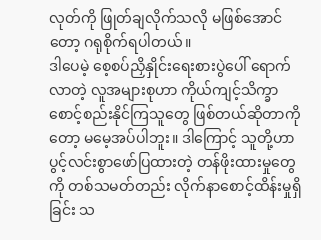လုတ်ကို ဖြုတ်ချလိုက်သလို မဖြစ်အောင်တော့ ဂရုစိုက်ရပါတယ်။
ဒါပေမဲ့ စေ့စပ်ညှိနှိုင်းရေးစားပွဲပေါ် ရောက်လာတဲ့ လူအများစုဟာ ကိုယ်ကျင့်သိက္ခာ စောင့်စည်းနိုင်ကြသူတွေ ဖြစ်တယ်ဆိုတာကိုတော့ မမေ့အပ်ပါဘူး။ ဒါကြောင့် သူတို့ဟာ ပွင့်လင်းစွာဖော်ပြထားတဲ့ တန်ဖိုးထားမှုတွေကို တစ်သမတ်တည်း လိုက်နာစောင့်ထိန်းမှုရှိခြင်း သ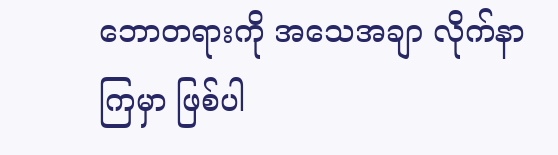ဘောတရားကို အသေအချာ လိုက်နာကြမှာ ဖြစ်ပါ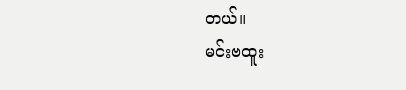တယ်။
မင်းဗထူး